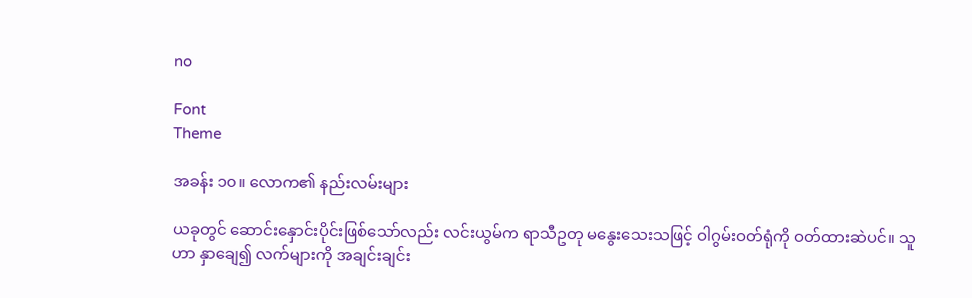no

Font
Theme

အခန်း ၁၀။ လောက၏ နည်းလမ်းများ

ယခုတွင် ဆောင်းနှောင်းပိုင်းဖြစ်သော်လည်း လင်းယွမ်က ရာသီဥတု မနွေးသေးသဖြင့် ဝါဂွမ်းဝတ်ရုံကို ဝတ်ထားဆဲပင်။ သူဟာ နှာချေ၍ လက်များကို အချင်းချင်း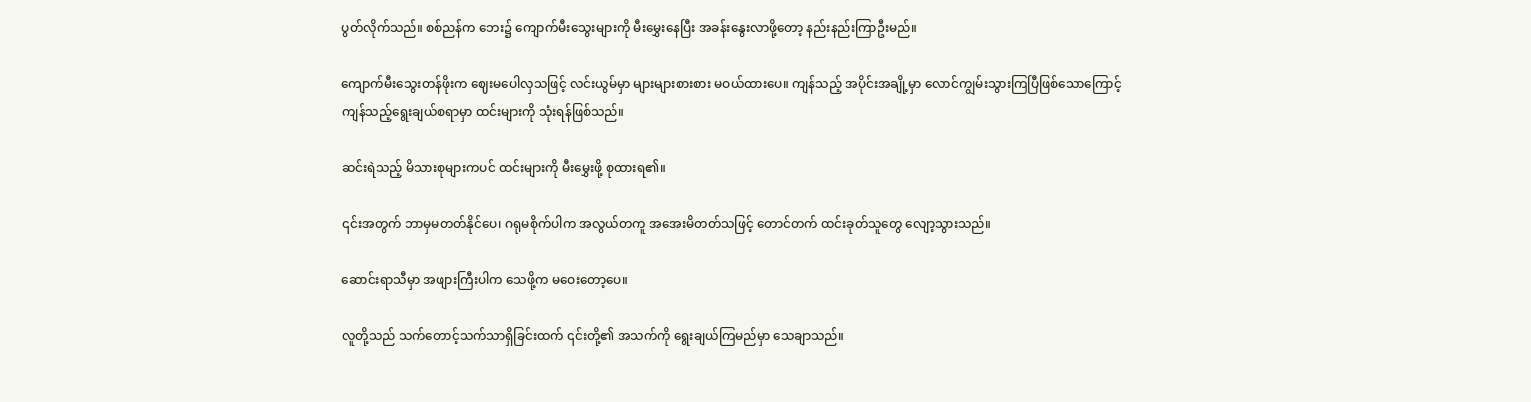ပွတ်လိုက်သည်။ စစ်ညန်က ဘေး၌ ကျောက်မီးသွေးများကို မီးမွှေးနေပြီး အခန်းနွေးလာဖို့တော့ နည်းနည်းကြာဦးမည်။

ကျောက်မီးသွေးတန်ဖိုးက ဈေးမပေါလှသဖြင့် လင်းယွမ်မှာ များများစားစား မဝယ်ထားပေ။ ကျန်သည့် အပိုင်းအချို့မှာ လောင်ကျွမ်းသွားကြပြီဖြစ်သောကြောင့် ကျန်သည့်ရွေးချယ်စရာမှာ ထင်းများကို သုံးရန်ဖြစ်သည်။

ဆင်းရဲသည့် မိသားစုများကပင် ထင်းများကို မီးမွှေးဖို့ စုထားရ၏။

၎င်းအတွက် ဘာမှမတတ်နိုင်ပေ၊ ဂရုမစိုက်ပါက အလွယ်တကူ အအေးမိတတ်သဖြင့် တောင်တက် ထင်းခုတ်သူတွေ လျော့သွားသည်။

ဆောင်းရာသီမှာ အဖျားကြီးပါက သေဖို့က မဝေးတော့ပေ။

လူတို့သည် သက်တောင့်သက်သာရှိခြင်းထက် ၎င်းတို့၏ အသက်ကို ရွေးချယ်ကြမည်မှာ သေချာသည်။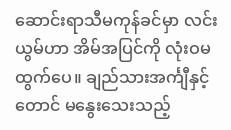ဆောင်းရာသီမကုန်ခင်မှာ လင်းယွမ်ဟာ အိမ်အပြင်ကို လုံးဝမထွက်ပေ။ ချည်သားအင်္ကျီနှင့်တောင် မနွေးသေးသည့်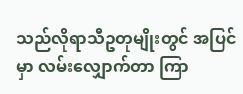သည်လိုရာသီဥတုမျိုးတွင် အပြင်မှာ လမ်းလျှောက်တာ ကြာ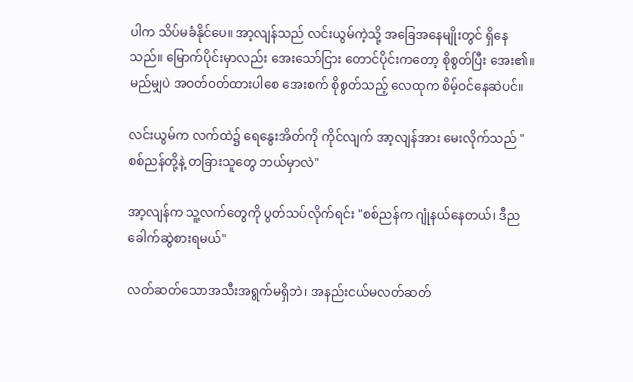ပါက သိပ်မခံနိုင်ပေ။ အာ့လျန်သည် လင်းယွမ်ကဲ့သို့ အခြေအနေမျိုးတွင် ရှိနေသည်။ မြောက်ပိုင်းမှာလည်း အေးသော်ငြား တောင်ပိုင်းကတော့ စိုစွတ်ပြီး အေး၏။ မည်မျှပဲ အဝတ်၀တ်ထားပါစေ အေးစက် စိုစွတ်သည့် လေထုက စိမ့်ဝင်နေဆဲပင်။

လင်းယွမ်က လက်ထဲ၌ ရေနွေးအိတ်ကို ကိုင်လျက် အာ့လျန်အား မေးလိုက်သည် "စစ်ညန်တို့နဲ့ တခြားသူတွေ ဘယ်မှာလဲ"

အာ့လျန်က သူ့လက်တွေကို ပွတ်သပ်လိုက်ရင်း "စစ်ညန်က ဂျုံနယ်နေတယ်၊ ဒီည ခေါက်ဆွဲစားရမယ်"

လတ်ဆတ်သောအသီးအရွက်မရှိဘဲ၊ အနည်းငယ်မလတ်ဆတ်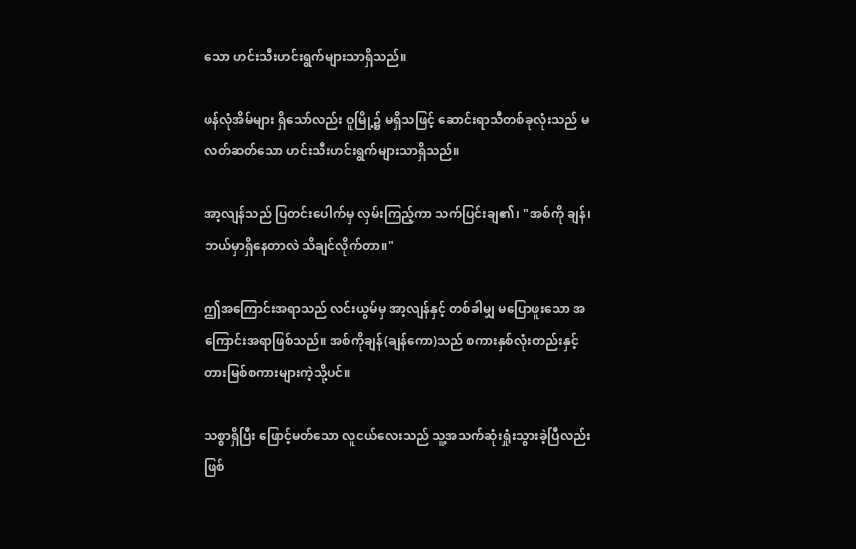သော ဟင်းသီးဟင်းရွက်များသာရှိသည်။

ဖန်လုံအိမ်များ ရှိသော်လည်း ဝူမြို့၌ မရှိသဖြင့် ဆောင်းရာသီတစ်ခုလုံးသည် မလတ်ဆတ်သော ဟင်းသီးဟင်းရွက်များသာရှိသည်။

အာ့လျန်သည် ပြတင်းပေါက်မှ လှမ်းကြည့်ကာ သက်ပြင်းချ၏၊ "အစ်ကို ချန်၊ ဘယ်မှာရှိနေတာလဲ သိချင်လိုက်တာ။"

ဤအကြောင်းအရာသည် လင်းယွမ်မှ အာ့လျန်နှင့် တစ်ခါမျှ မပြောဖူးသော အကြောင်းအရာဖြစ်သည်။ အစ်ကိုချန်(ချန်ကော)သည် စကားနှစ်လုံးတည်းနှင့် တားမြစ်စကားများကဲ့သို့ပင်။

သစ္စာရှိပြီး ဖြောင့်မတ်သော လူငယ်လေးသည် သူ့အသက်ဆုံးရှုံးသွားခဲ့ပြီလည်း ဖြစ်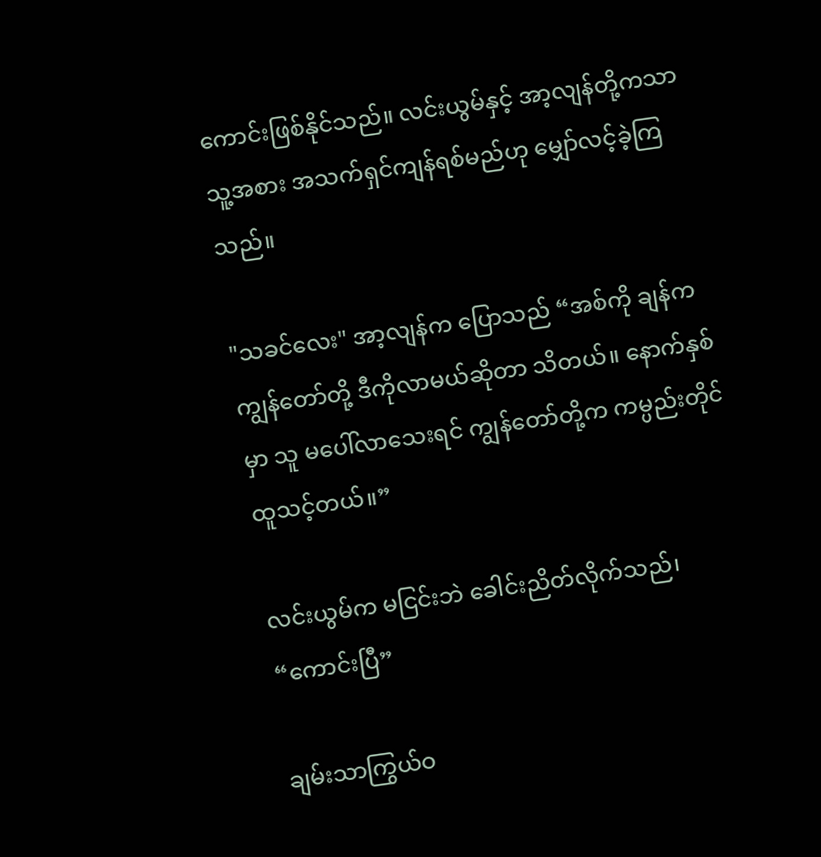ကောင်းဖြစ်နိုင်သည်။ လင်းယွမ်နှင့် အာ့လျန်တို့ကသာ သူ့အစား အသက်ရှင်ကျန်ရစ်မည်ဟု မျှော်လင့်ခဲ့ကြသည်။

"သခင်လေး" အာ့လျန်က ပြောသည် “အစ်ကို ချန်က ကျွန်တော်တို့ ဒီကိုလာမယ်ဆိုတာ သိတယ်။ နောက်နှစ်မှာ သူ မပေါ်လာသေးရင် ကျွန်တော်တို့က ကမ္ပည်းတိုင် ထူသင့်တယ်။”

လင်းယွမ်က မငြင်းဘဲ ခေါင်းညိတ်လိုက်သည်၊ “ကောင်းပြီ”

ချမ်းသာကြွယ်ဝ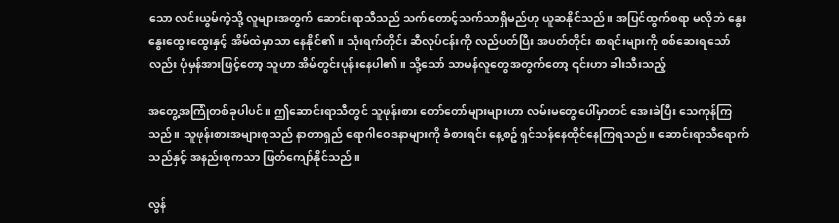သော လင်းယွမ်ကဲ့သို့ လူများအတွက် ဆောင်းရာသီသည် သက်တောင့်သက်သာရှိမည်ဟု ယူဆနိုင်သည်။ အပြင်ထွက်စရာ မလိုဘဲ နွေးနွေးထွေးထွေးနှင့် အိမ်ထဲမှာသာ နေနိုင်၏။ သုံးရက်တိုင်း ဆီလုပ်ငန်းကို လည်ပတ်ပြီး အပတ်တိုင်း စာရင်းများကို စစ်ဆေးရသော်လည်း ပုံမှန်အားဖြင့်တော့ သူဟာ အိမ်တွင်းပုန်းနေပါ၏။ သို့သော် သာမန်လူတွေအတွက်တော့ ၎င်းဟာ ခါးသီးသည့်

အတွေ့အကြုံတစ်ခုပါပင်။ ဤဆောင်းရာသီတွင် သူဖုန်းစား တော်တော်များများဟာ လမ်းမတွေပေါ်မှာတင် အေးခဲပြီး သေကုန်ကြသည်။ သူဖုန်းစားအများစုသည် နာတာရှည် ရောဂါဝေဒနာများကို ခံစားရင်း နေ့စဥ် ရှင်သန်နေထိုင်နေကြရသည်။ ဆောင်းရာသီရောက်သည်နှင့် အနည်းစုကသာ ဖြတ်ကျော်နိုင်သည်။

လွန်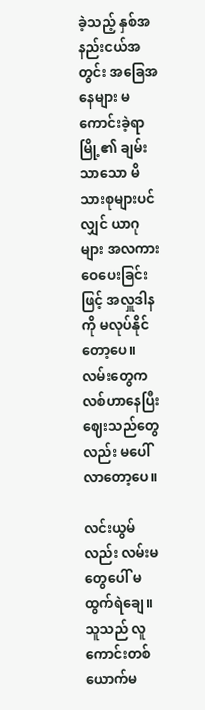ခဲ့သည့် နှစ်အနည်းငယ်အတွင်း အခြေအနေများ မကောင်းခဲ့ရာ မြို့၏ ချမ်းသာသော မိသားစုများပင်လျှင် ယာဂုများ အလကား ဝေပေးခြင်းဖြင့် အလှူဒါနကို မလုပ်နိုင်တော့ပေ။ လမ်းတွေက လစ်ဟာနေပြီး ဈေးသည်တွေလည်း မပေါ်လာတော့ပေ။

လင်းယွမ်လည်း လမ်းမတွေပေါ် မထွက်ရဲချေ။ သူသည် လူကောင်းတစ်ယောက်မ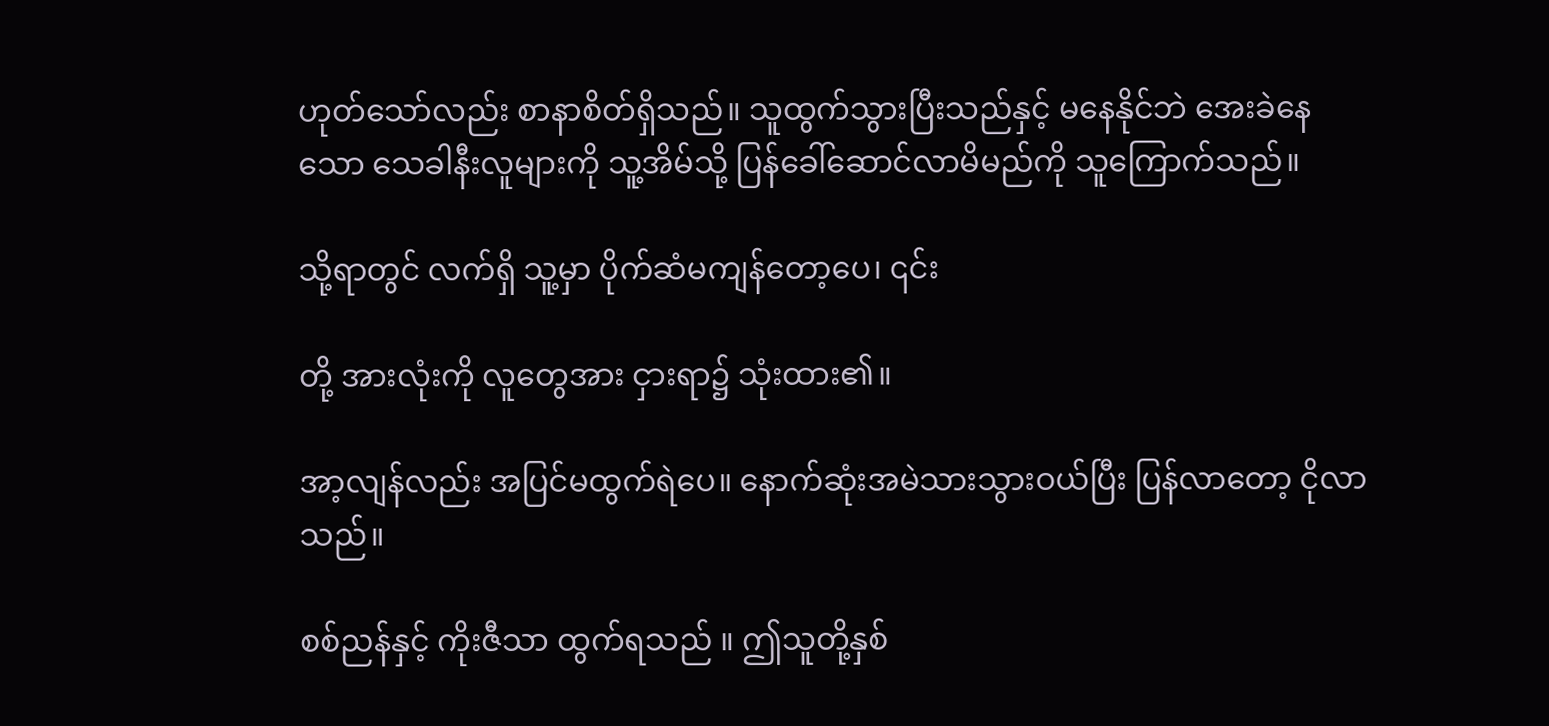ဟုတ်သော်လည်း စာနာစိတ်ရှိသည်။ သူထွက်သွားပြီးသည်နှင့် မနေနိုင်ဘဲ အေးခဲနေသော သေခါနီးလူများကို သူ့အိမ်သို့ ပြန်ခေါ်ဆောင်လာမိမည်ကို သူကြောက်သည်။

သို့ရာတွင် လက်ရှိ သူ့မှာ ပိုက်ဆံမကျန်တော့ပေ၊ ၎င်း

တို့ အားလုံးကို လူတွေအား ငှားရာ၌ သုံးထား၏။

အာ့လျန်လည်း အပြင်မထွက်ရဲပေ။ နောက်ဆုံးအမဲသားသွားဝယ်ပြီး ပြန်လာတော့ ငိုလာသည်။

စစ်ညန်နှင့် ကိုးဇီသာ ထွက်ရသည် ။ ဤသူတို့နှစ်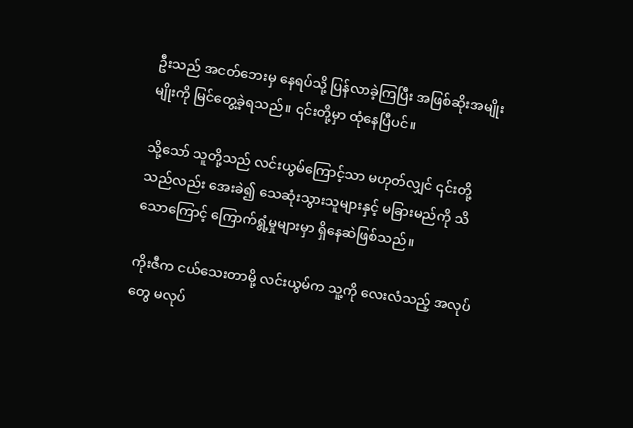ဦးသည် အငတ်ဘေးမှ နေရပ်သို့ ပြန်လာခဲ့ကြပြီး အဖြစ်ဆိုးအမျိုးမျိုးကို မြင်တွေ့ခဲ့ရသည်။ ၎င်းတို့မှာ ထုံနေပြီပင်။

သို့သော် သူတို့သည် လင်းယွမ်ကြောင့်သာ မဟုတ်လျှင် ၎င်းတို့သည်လည်း အေးခဲ၍ သေဆုံးသွားသူများနှင့် မခြားမည်ကို သိသောကြောင့် ကြောက်ရွံ့မှုများမှာ ရှိနေဆဲဖြစ်သည်။

ကိုးဇီက ငယ်သေးတာမို့ လင်းယွမ်က သူ့ကို လေးလံသည့် အလုပ်တွေ မလုပ်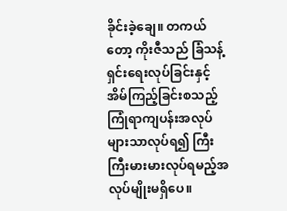ခိုင်းခဲ့ချေ။ တကယ်တော့ ကိုးဇီသည် ခြံသန့်ရှင်းရေးလုပ်ခြင်းနှင့် အိမ်ကြည့်ခြင်းစသည့် ကြုံရာကျပန်းအလုပ်များသာလုပ်ရ၍ ကြီးကြီးမားမားလုပ်ရမည့်အလုပ်မျိုးမရှိပေ။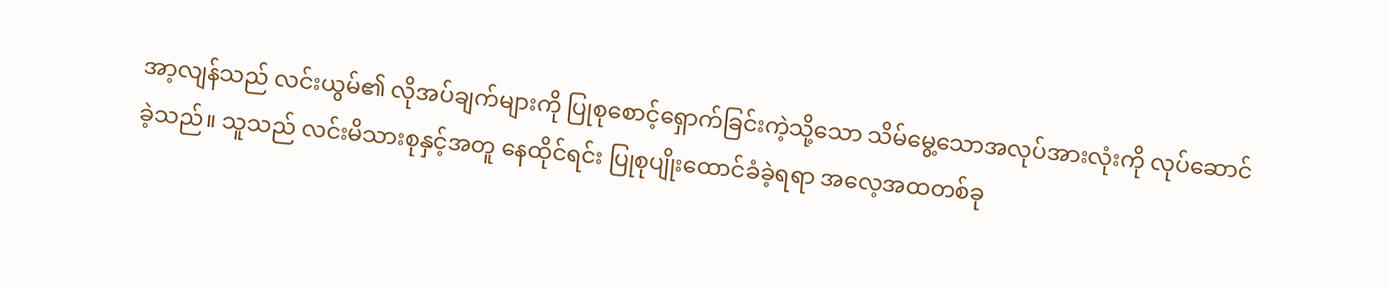အာ့လျန်သည် လင်းယွမ်၏ လိုအပ်ချက်များကို ပြုစုစောင့်ရှောက်ခြင်းကဲ့သို့သော သိမ်မွေ့သောအလုပ်အားလုံးကို လုပ်ဆောင်ခဲ့သည်။ သူသည် လင်းမိသားစုနှင့်အတူ နေထိုင်ရင်း ပြုစုပျိုးထောင်ခံခဲ့ရရာ အလေ့အထတစ်ခု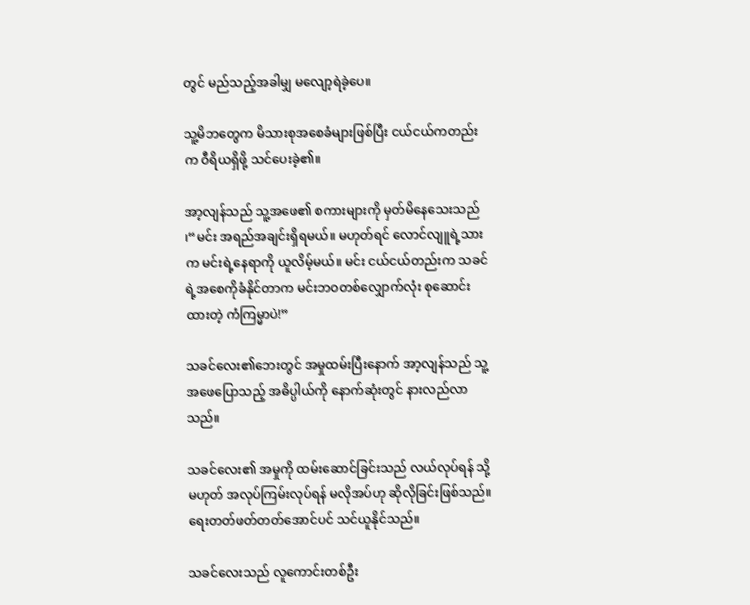တွင် မည်သည့်အခါမျှ မလျော့ရဲခဲ့ပေ။

သူ့မိဘတွေက မိသားစုအစေခံများဖြစ်ပြီး ငယ်ငယ်ကတည်းက ဝီရိယရှိဖို့ သင်ပေးခဲ့၏။

အာ့လျန်သည် သူ့အဖေ၏ စကားများကို မှတ်မိနေသေးသည် ၊“မင်း အရည်အချင်းရှိရမယ်။ မဟုတ်ရင် လောင်လျူရဲ့သားက မင်းရဲ့နေရာကို ယူလိမ့်မယ်။ မင်း ငယ်ငယ်တည်းက သခင်ရဲ့အစေကိုခံနိုင်တာက မင်းဘဝတစ်လျှောက်လုံး စုဆောင်းထားတဲ့ ကံကြမ္မာပဲ!”

သခင်လေး၏ဘေးတွင် အမှုထမ်းပြီးနောက် အာ့လျန်သည် သူ့အဖေပြောသည့် အဓိပ္ပါယ်ကို နောက်ဆုံးတွင် နားလည်လာသည်။

သခင်လေး၏ အမှုကို ထမ်းဆောင်ခြင်းသည် လယ်လုပ်ရန် သို့မဟုတ် အလုပ်ကြမ်းလုပ်ရန် မလိုအပ်ဟု ဆိုလိုခြင်းဖြစ်သည်။ ရေးတတ်ဖတ်တတ်အောင်ပင် သင်ယူနိုင်သည်။

သခင်လေးသည် လူကောင်းတစ်ဦး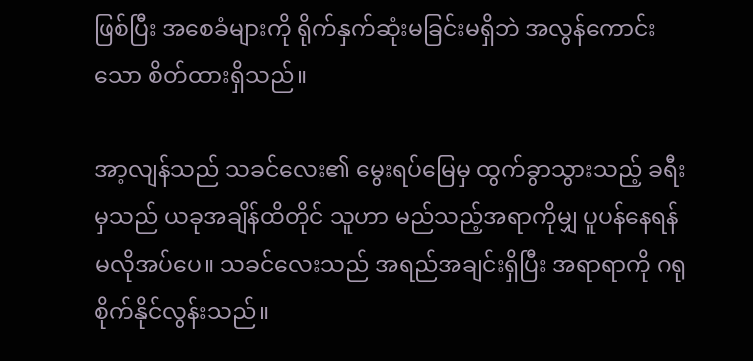ဖြစ်ပြီး အစေခံများကို ရိုက်နှက်ဆုံးမခြင်းမရှိဘဲ အလွန်ကောင်းသော စိတ်ထားရှိသည်။

အာ့လျန်သည် သခင်လေး၏ မွေးရပ်မြေမှ ထွက်ခွာသွားသည့် ခရီးမှသည် ယခုအချိန်ထိတိုင် သူဟာ မည်သည့်အရာကိုမျှ ပူပန်နေရန် မလိုအပ်ပေ။ သခင်လေးသည် အရည်အချင်းရှိပြီး အရာရာကို ဂရုစိုက်နိုင်လွန်းသည်။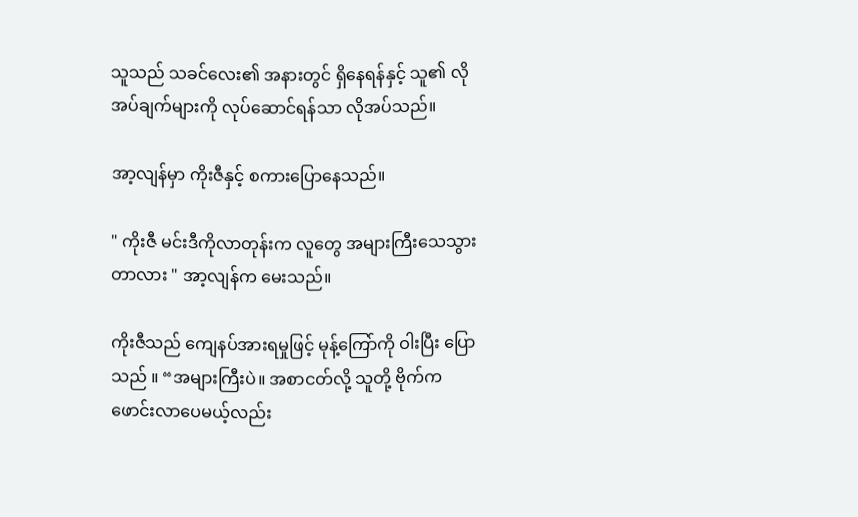သူသည် သခင်လေး၏ အနားတွင် ရှိနေရန်နှင့် သူ၏ လိုအပ်ချက်များကို လုပ်ဆောင်ရန်သာ လိုအပ်သည်။

အာ့လျန်မှာ ကိုးဇီနှင့် စကားပြောနေသည်။

" ကိုးဇီ မင်းဒီကိုလာတုန်းက လူတွေ အများကြီးသေသွားတာလား " အာ့လျန်က မေးသည်။

ကိုးဇီသည် ကျေနပ်အားရမှုဖြင့် မုန့်ကြော်ကို ဝါးပြီး ပြောသည် ။ “အများကြီးပဲ။ အစာငတ်လို့ သူတို့ ဗိုက်က ဖောင်းလာပေမယ့်လည်း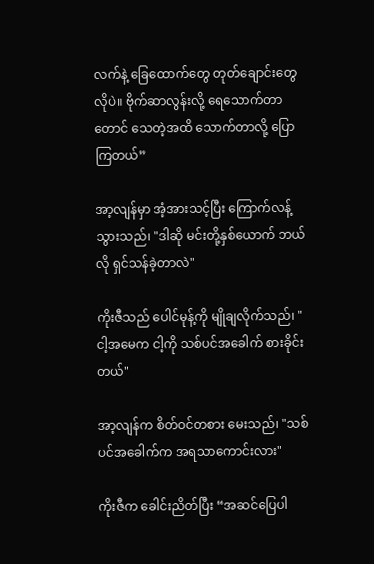လက်နဲ့ ခြေထောက်တွေ တုတ်ချောင်းတွေလိုပဲ။ ဗိုက်ဆာလွန်းလို့ ရေသောက်တာတောင် သေတဲ့အထိ သောက်တာလို့ ပြောကြတယ်”

အာ့လျန်မှာ အံ့အားသင့်ပြီး ကြောက်လန့်သွားသည်၊ "ဒါဆို မင်းတို့နှစ်ယောက် ဘယ်လို ရှင်သန်ခဲ့တာလဲ"

ကိုးဇီသည် ပေါင်မုန့်ကို မျိုချလိုက်သည်၊ "ငါ့အမေက ငါ့ကို သစ်ပင်အခေါက် စားခိုင်းတယ်"

အာ့လျန်က စိတ်ဝင်တစား မေးသည်၊ "သစ်ပင်အခေါက်က အရသာကောင်းလား"

ကိုးဇီက ခေါင်းညိတ်ပြီး “အဆင်ပြေပါ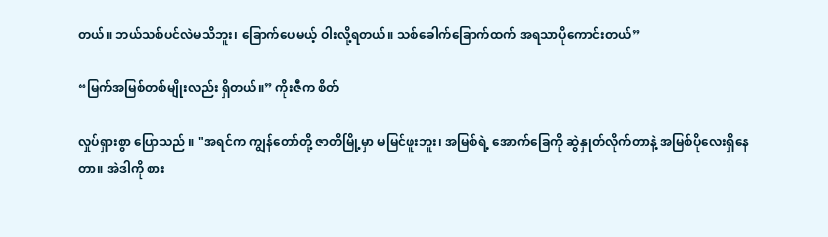တယ်။ ဘယ်သစ်ပင်လဲမသိဘူး၊ ခြောက်ပေမယ့် ဝါးလို့ရတယ်။ သစ်ခေါက်ခြောက်ထက် အရသာပိုကောင်းတယ်”

“မြက်အမြစ်တစ်မျိုးလည်း ရှိတယ်။” ကိုးဇီက စိတ်

လှုပ်ရှားစွာ ပြောသည် ။ "အရင်က ကျွန်တော်တို့ ဇာတိမြို့မှာ မမြင်ဖူးဘူး၊ အမြစ်ရဲ့ အောက်ခြေကို ဆွဲနှုတ်လိုက်တာနဲ့ အမြစ်ပိုလေးရှိနေတာ။ အဲဒါကို စား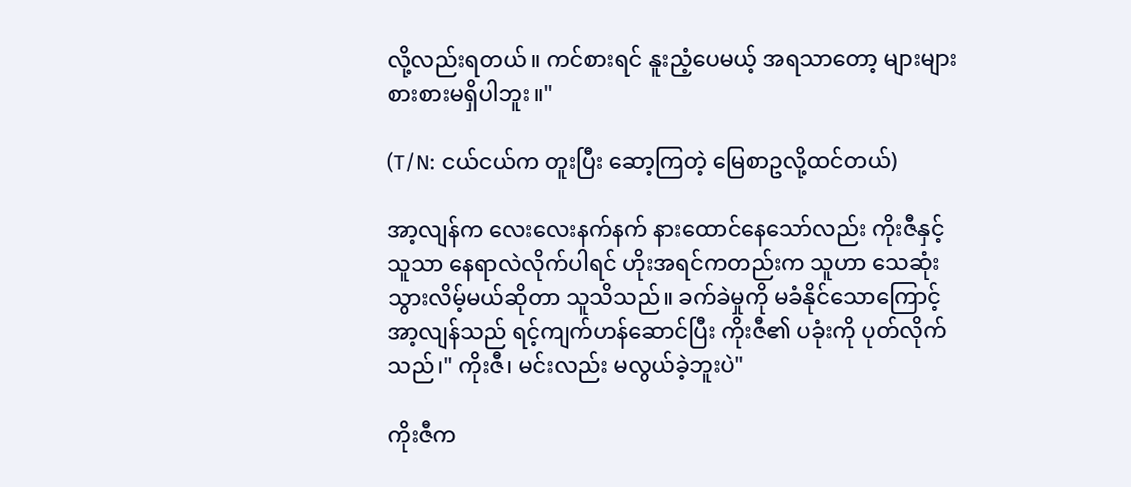လို့လည်းရတယ်။ ကင်စားရင် နူးညံ့ပေမယ့် အရသာတော့ များများစားစားမရှိပါဘူး။"

(T/N: ငယ်ငယ်က တူးပြီး ဆော့ကြတဲ့ မြေစာဥလို့ထင်တယ်)

အာ့လျန်က လေးလေးနက်နက် နားထောင်နေသော်လည်း ကိုးဇီနှင့် သူသာ နေရာလဲလိုက်ပါရင် ဟိုးအရင်ကတည်းက သူဟာ သေဆုံးသွားလိမ့်မယ်ဆိုတာ သူသိသည်။ ခက်ခဲမှုကို မခံနိုင်သောကြောင့် အာ့လျန်သည် ရင့်ကျက်ဟန်ဆောင်ပြီး ကိုးဇီ၏ ပခုံးကို ပုတ်လိုက်သည်၊" ကိုးဇီ၊ မင်းလည်း မလွယ်ခဲ့ဘူးပဲ"

ကိုးဇီက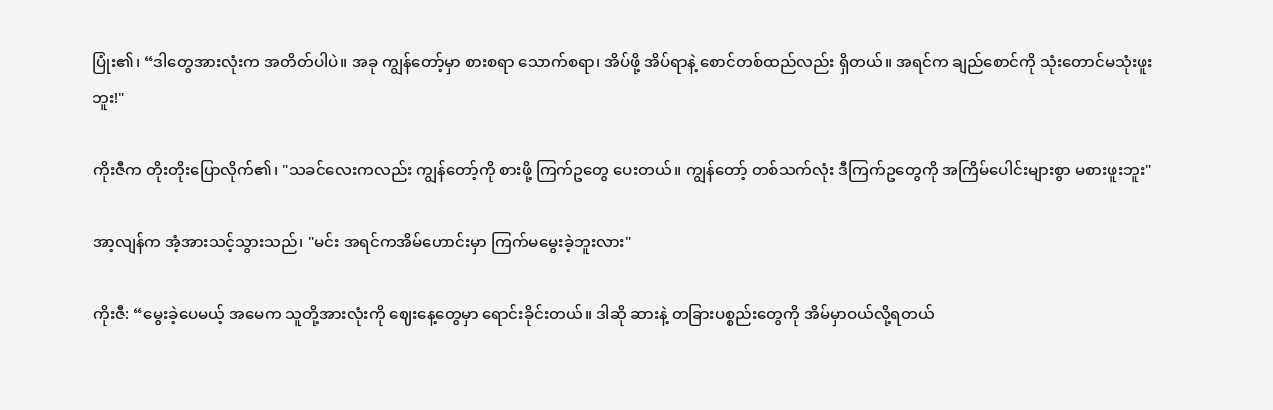ပြုံး၏၊ “ဒါတွေအားလုံးက အတိတ်ပါပဲ။ အခု ကျွန်တော့်မှာ စားစရာ သောက်စရာ၊ အိပ်ဖို့ အိပ်ရာနဲ့ စောင်တစ်ထည်လည်း ရှိတယ်။ အရင်က ချည်စောင်ကို သုံးတောင်မသုံးဖူးဘူး!"

ကိုးဇီက တိုးတိုးပြောလိုက်၏၊ "သခင်လေးကလည်း ကျွန်တော့်ကို စားဖို့ ကြက်ဥတွေ ပေးတယ်။ ကျွန်တော့် တစ်သက်လုံး ဒီကြက်ဥတွေကို အကြိမ်ပေါင်းများစွာ မစားဖူးဘူး"

အာ့လျန်က အံ့အားသင့်သွားသည်၊ "မင်း အရင်ကအိမ်ဟောင်းမှာ ကြက်မမွေးခဲ့ဘူးလား"

ကိုးဇီ: “မွေးခဲ့ပေမယ့် အမေက သူတို့အားလုံးကို ဈေးနေ့တွေမှာ ရောင်းခိုင်းတယ်။ ဒါဆို ဆားနဲ့ တခြားပစ္စည်းတွေကို အိမ်မှာဝယ်လို့ရတယ်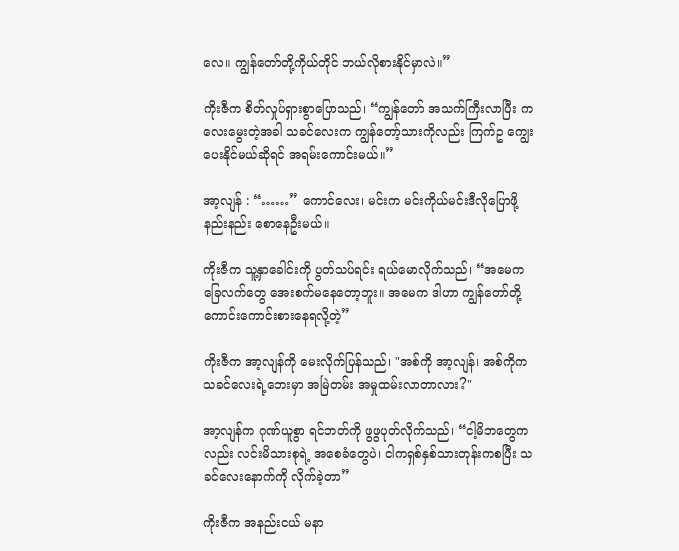လေ။ ကျွန်တော်တို့ကိုယ်တိုင် ဘယ်လိုစားနိုင်မှာလဲ။”

ကိုးဇီက စိတ်လှုပ်ရှားစွာပြောသည်၊ “ကျွန်တော် အသက်ကြီးလာပြီး ကလေးမွေးတဲ့အခါ သခင်လေးက ကျွန်တော့်သားကိုလည်း ကြက်ဥ ကျွေးပေးနိုင်မယ်ဆိုရင် အရမ်းကောင်းမယ်။”

အာ့လျန် : “……” ကောင်လေး၊ မင်းက မင်းကိုယ်မင်းဒီလိုပြောဖို့ နည်းနည်း စောနေဦးမယ်။

ကိုးဇီက သူ့နှာခေါင်းကို ပွတ်သပ်ရင်း ရယ်မောလိုက်သည်၊ “အမေက ခြေလက်တွေ အေးစက်မနေတော့ဘူး။ အမေက ဒါဟာ ကျွန်တော်တို့ ကောင်းကောင်းစားနေရလို့တဲ့”

ကိုးဇီက အာ့လျန်ကို မေးလိုက်ပြန်သည်၊ "အစ်ကို အာ့လျန်၊ အစ်ကိုက သခင်လေးရဲ့ဘေးမှာ အမြဲတမ်း အမှုထမ်းလာတာလား?"

အာ့လျန်က ဂုဏ်ယူစွာ ရင်ဘတ်ကို ဖွဖွပုတ်လိုက်သည်၊ “ငါ့မိဘတွေကလည်း လင်းမိသားစုရဲ့ အစေခံတွေပဲ၊ ငါကရှစ်နှစ်သားတုန်းကစပြီး သခင်လေးနောက်ကို လိုက်ခဲ့တာ”

ကိုးဇီက အနည်းငယ် မနာ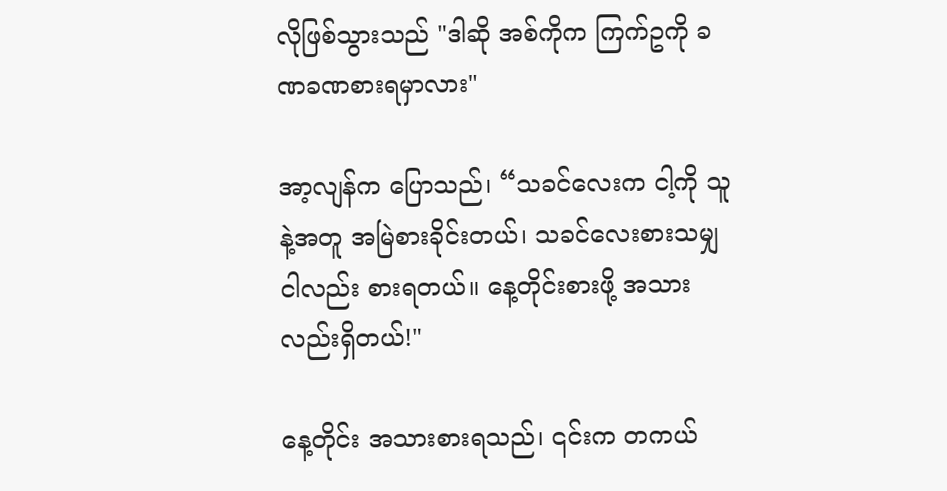လိုဖြစ်သွားသည် "ဒါဆို အစ်ကိုက ကြက်ဥကို ခဏခဏစားရမှာလား"

အာ့လျန်က ပြောသည်၊ “သခင်လေးက ငါ့ကို သူနဲ့အတူ အမြဲစားခိုင်းတယ်၊ သခင်လေးစားသမျှ ငါလည်း စားရတယ်။ နေ့တိုင်းစားဖို့ အသားလည်းရှိတယ်!"

နေ့တိုင်း အသားစားရသည်၊ ၎င်းက တကယ်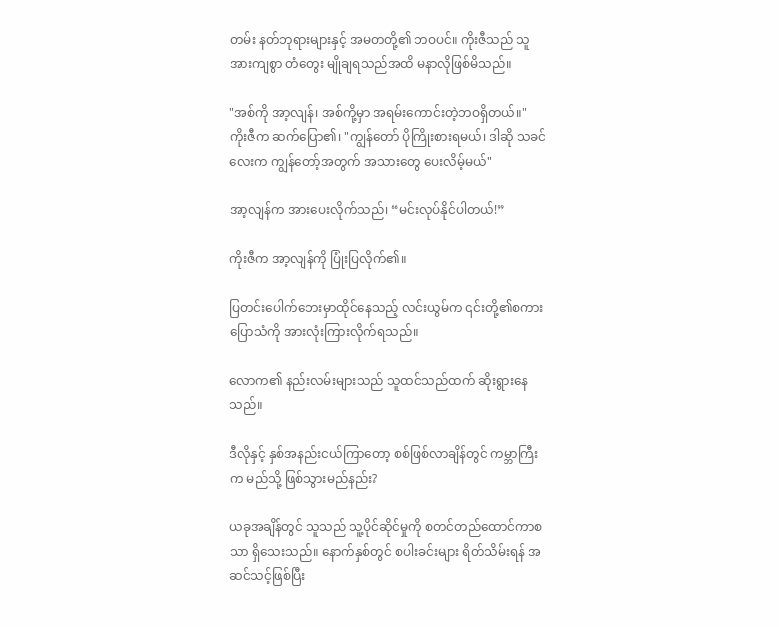တမ်း နတ်ဘုရားများနှင့် အမတတို့၏ ဘဝပင်။ ကိုးဇီသည် သူအားကျစွာ တံတွေး မျိုချရသည်အထိ မနာလိုဖြစ်မိသည်။

"အစ်ကို အာ့လျန်၊ အစ်ကို့မှာ အရမ်းကောင်းတဲ့ဘဝရှိတယ်။" ကိုးဇီက ဆက်ပြော၏၊ "ကျွန်တော် ပိုကြိုးစားရမယ်၊ ဒါဆို သခင်လေးက ကျွန်တော့်အတွက် အသားတွေ ပေးလိမ့်မယ်"

အာ့လျန်က အားပေးလိုက်သည်၊ “မင်းလုပ်နိုင်ပါတယ်!”

ကိုးဇီက အာ့လျန်ကို ပြုံးပြလိုက်၏။

ပြတင်းပေါက်ဘေးမှာထိုင်နေသည့် လင်းယွမ်က ၎င်းတို့၏စကားပြောသံကို အားလုံးကြားလိုက်ရသည်။

လောက၏ နည်းလမ်းများသည် သူထင်သည်ထက် ဆိုးရွားနေသည်။

ဒီလိုနှင့် နှစ်အနည်းငယ်ကြာတော့ စစ်ဖြစ်လာချိန်တွင် ကမ္ဘာကြီးက မည်သို့ ဖြစ်သွားမည်နည်း?

ယခုအချိန်တွင် သူသည် သူ့ပိုင်ဆိုင်မှုကို စတင်တည်ထောင်ကာစသာ ရှိသေးသည်။ နောက်နှစ်တွင် စပါးခင်းများ ရိတ်သိမ်းရန် အဆင်သင့်ဖြစ်ပြီး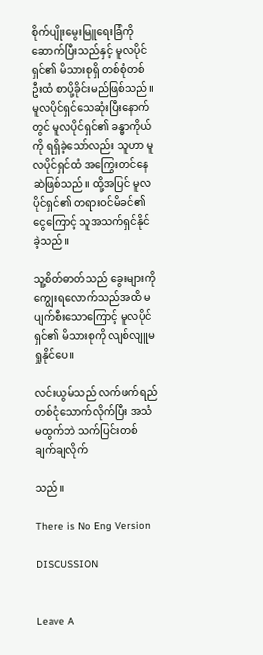စိုက်ပျိုးမွေးမြူရေးခြံကို ဆောက်ပြီးသည်နှင့် မူလပိုင်ရှင်၏ မိသားစုရှိ တစ်စုံတစ်ဦးထံ စာပို့ခိုင်းမည်ဖြစ်သည်။ မူလပိုင်ရှင်သေဆုံးပြီးနောက်တွင် မူလပိုင်ရှင်၏ ခန္ဓာကိုယ်ကို ရရှိခဲ့သော်လည်း သူဟာ မူလပိုင်ရှင်ထံ အကြွေးတင်နေဆဲဖြစ်သည်။ ထို့အပြင် မူလပိုင်ရှင်၏ တရားဝင်မိခင်၏ ငွေကြောင့် သူအသက်ရှင်နိုင်ခဲ့သည်။

သူ့စိတ်ဓာတ်သည် ခွေးများကို ကျွေးရလောက်သည်အထိ မပျက်စီးသောကြောင့် မူလပိုင်ရှင်၏ မိသားစုကို လျစ်လျူမရှုနိုင်ပေ။

လင်းယွမ်သည် လက်ဖက်ရည်တစ်ငုံသောက်လိုက်ပြီး အသံမထွက်ဘဲ သက်ပြင်းတစ်ချက်ချလိုက်

သည်။

There is No Eng Version

DISCUSSION


Leave A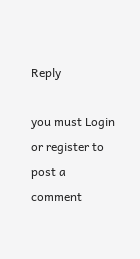Reply

you must Login or register to post a comment